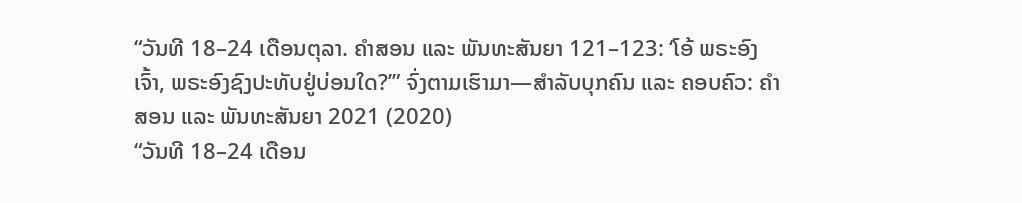“ວັນທີ 18–24 ເດືອນຕຸລາ. ຄຳສອນ ແລະ ພັນທະສັນຍາ 121–123: ‘ໂອ້ ພຣະອົງເຈົ້າ, ພຣະອົງຊົງປະທັບຢູ່ບ່ອນໃດ?’” ຈົ່ງຕາມເຮົາມາ—ສຳລັບບຸກຄົນ ແລະ ຄອບຄົວ: ຄຳສອນ ແລະ ພັນທະສັນຍາ 2021 (2020)
“ວັນທີ 18–24 ເດືອນ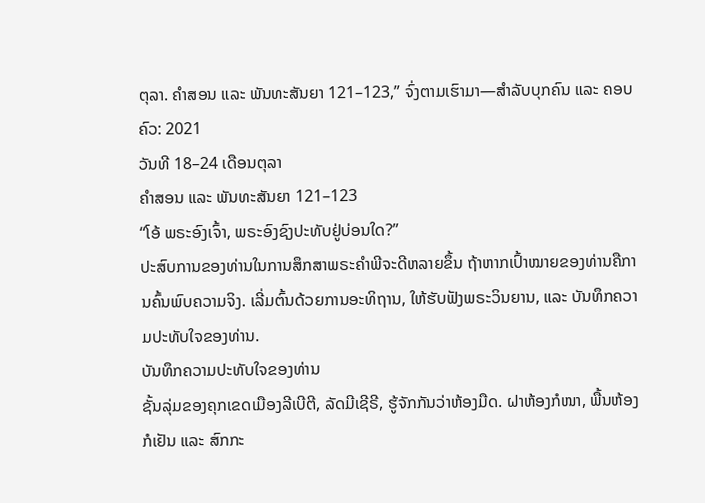ຕຸລາ. ຄຳສອນ ແລະ ພັນທະສັນຍາ 121–123,” ຈົ່ງຕາມເຮົາມາ—ສຳລັບບຸກຄົນ ແລະ ຄອບຄົວ: 2021
ວັນທີ 18–24 ເດືອນຕຸລາ
ຄຳສອນ ແລະ ພັນທະສັນຍາ 121–123
“ໂອ້ ພຣະອົງເຈົ້າ, ພຣະອົງຊົງປະທັບຢູ່ບ່ອນໃດ?”
ປະສົບການຂອງທ່ານໃນການສຶກສາພຣະຄຳພີຈະດີຫລາຍຂຶ້ນ ຖ້າຫາກເປົ້າໝາຍຂອງທ່ານຄືການຄົ້ນພົບຄວາມຈິງ. ເລີ່ມຕົ້ນດ້ວຍການອະທິຖານ, ໃຫ້ຮັບຟັງພຣະວິນຍານ, ແລະ ບັນທຶກຄວາມປະທັບໃຈຂອງທ່ານ.
ບັນທຶກຄວາມປະທັບໃຈຂອງທ່ານ
ຊັ້ນລຸ່ມຂອງຄຸກເຂດເມືອງລີເບີຕີ, ລັດມີເຊີຣີ, ຮູ້ຈັກກັນວ່າຫ້ອງມືດ. ຝາຫ້ອງກໍໜາ, ພື້ນຫ້ອງກໍເຢັນ ແລະ ສົກກະ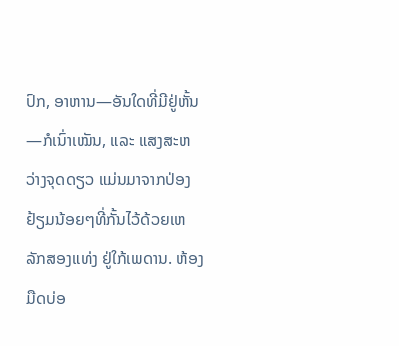ປົກ, ອາຫານ—ອັນໃດທີ່ມີຢູ່ຫັ້ນ—ກໍເນົ່າເໝັນ, ແລະ ແສງສະຫວ່າງຈຸດດຽວ ແມ່ນມາຈາກປ່ອງຢ້ຽມນ້ອຍໆທີ່ກັ້ນໄວ້ດ້ວຍເຫລັກສອງແທ່ງ ຢູ່ໃກ້ເພດານ. ຫ້ອງມືດບ່ອ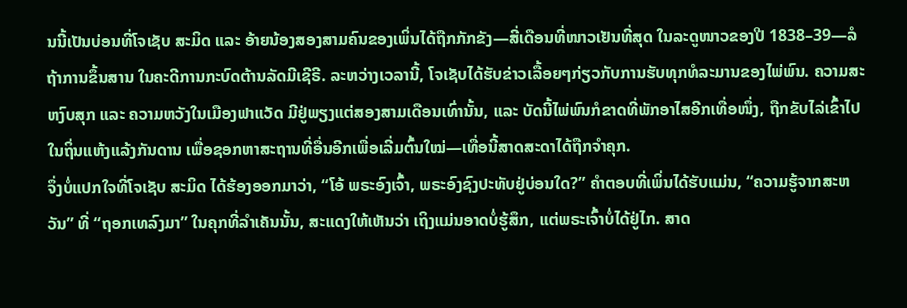ນນີ້ເປັນບ່ອນທີ່ໂຈເຊັບ ສະມິດ ແລະ ອ້າຍນ້ອງສອງສາມຄົນຂອງເພິ່ນໄດ້ຖືກກັກຂັງ—ສີ່ເດືອນທີ່ໜາວເຢັນທີ່ສຸດ ໃນລະດູໜາວຂອງປີ 1838–39—ລໍຖ້າການຂຶ້ນສານ ໃນຄະດີການກະບົດຕ້ານລັດມີເຊີຣີ. ລະຫວ່າງເວລານີ້, ໂຈເຊັບໄດ້ຮັບຂ່າວເລື້ອຍໆກ່ຽວກັບການຮັບທຸກທໍລະມານຂອງໄພ່ພົນ. ຄວາມສະຫງົບສຸກ ແລະ ຄວາມຫວັງໃນເມືອງຟາແວັດ ມີຢູ່ພຽງແຕ່ສອງສາມເດືອນເທົ່ານັ້ນ, ແລະ ບັດນີ້ໄພ່ພົນກໍຂາດທີ່ພັກອາໄສອີກເທື່ອໜຶ່ງ, ຖືກຂັບໄລ່ເຂົ້າໄປໃນຖິ່ນແຫ້ງແລ້ງກັນດານ ເພື່ອຊອກຫາສະຖານທີ່ອື່ນອີກເພື່ອເລີ່ມຕົ້ນໃໝ່—ເທື່ອນີ້ສາດສະດາໄດ້ຖືກຈຳຄຸກ.
ຈຶ່ງບໍ່ແປກໃຈທີ່ໂຈເຊັບ ສະມິດ ໄດ້ຮ້ອງອອກມາວ່າ, “ໂອ້ ພຣະອົງເຈົ້າ, ພຣະອົງຊົງປະທັບຢູ່ບ່ອນໃດ?” ຄຳຕອບທີ່ເພິ່ນໄດ້ຮັບແມ່ນ, “ຄວາມຮູ້ຈາກສະຫວັນ” ທີ່ “ຖອກເທລົງມາ” ໃນຄຸກທີ່ລຳເຄັນນັ້ນ, ສະແດງໃຫ້ເຫັນວ່າ ເຖິງແມ່ນອາດບໍ່ຮູ້ສຶກ, ແຕ່ພຣະເຈົ້າບໍ່ໄດ້ຢູ່ໄກ. ສາດ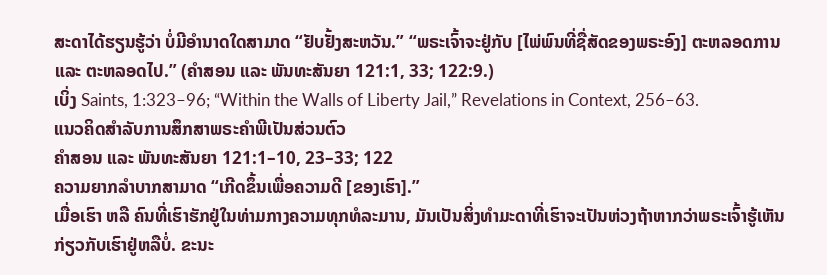ສະດາໄດ້ຮຽນຮູ້ວ່າ ບໍ່ມີອຳນາດໃດສາມາດ “ຢັບຢັ້ງສະຫວັນ.” “ພຣະເຈົ້າຈະຢູ່ກັບ [ໄພ່ພົນທີ່ຊື່ສັດຂອງພຣະອົງ] ຕະຫລອດການ ແລະ ຕະຫລອດໄປ.” (ຄຳສອນ ແລະ ພັນທະສັນຍາ 121:1, 33; 122:9.)
ເບິ່ງ Saints, 1:323–96; “Within the Walls of Liberty Jail,” Revelations in Context, 256–63.
ແນວຄິດສຳລັບການສຶກສາພຣະຄຳພີເປັນສ່ວນຕົວ
ຄຳສອນ ແລະ ພັນທະສັນຍາ 121:1–10, 23–33; 122
ຄວາມຍາກລຳບາກສາມາດ “ເກີດຂຶ້ນເພື່ອຄວາມດີ [ຂອງເຮົາ].”
ເມື່ອເຮົາ ຫລື ຄົນທີ່ເຮົາຮັກຢູ່ໃນທ່າມກາງຄວາມທຸກທໍລະມານ, ມັນເປັນສິ່ງທຳມະດາທີ່ເຮົາຈະເປັນຫ່ວງຖ້າຫາກວ່າພຣະເຈົ້າຮູ້ເຫັນກ່ຽວກັບເຮົາຢູ່ຫລືບໍ່. ຂະນະ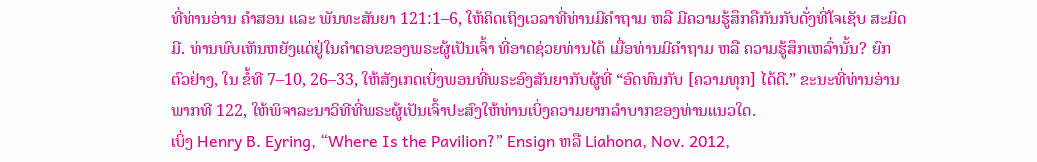ທີ່ທ່ານອ່ານ ຄຳສອນ ແລະ ພັນທະສັນຍາ 121:1–6, ໃຫ້ຄິດເຖິງເວລາທີ່ທ່ານມີຄຳຖາມ ຫລື ມີຄວາມຮູ້ສຶກຄືກັນກັບດັ່ງທີ່ໂຈເຊັບ ສະມິດ ມີ. ທ່ານພົບເຫັນຫຍັງແດ່ຢູ່ໃນຄຳຕອບຂອງພຣະຜູ້ເປັນເຈົ້າ ທີ່ອາດຊ່ວຍທ່ານໄດ້ ເມື່ອທ່ານມີຄຳຖາມ ຫລື ຄວາມຮູ້ສຶກເຫລົ່ານັ້ນ? ຍົກຕົວຢ່າງ, ໃນ ຂໍ້ທີ 7–10, 26–33, ໃຫ້ສັງເກດເບິ່ງພອນທີ່ພຣະອົງສັນຍາກັບຜູ້ທີ່ “ອົດທົນກັບ [ຄວາມທຸກ] ໄດ້ດີ.” ຂະນະທີ່ທ່ານອ່ານ ພາກທີ 122, ໃຫ້ພິຈາລະນາວິທີທີ່ພຣະຜູ້ເປັນເຈົ້າປະສົງໃຫ້ທ່ານເບິ່ງຄວາມຍາກລຳບາກຂອງທ່ານແນວໃດ.
ເບິ່ງ Henry B. Eyring, “Where Is the Pavilion?” Ensign ຫລື Liahona, Nov. 2012,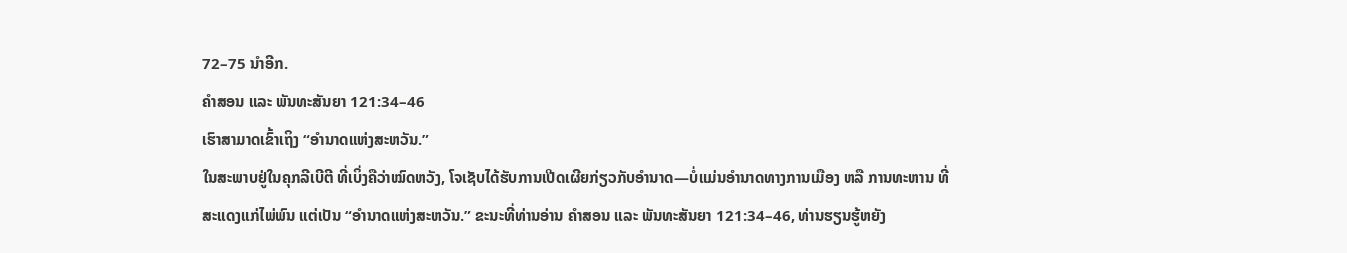72–75 ນຳອີກ.
ຄຳສອນ ແລະ ພັນທະສັນຍາ 121:34–46
ເຮົາສາມາດເຂົ້າເຖິງ “ອຳນາດແຫ່ງສະຫວັນ.”
ໃນສະພາບຢູ່ໃນຄຸກລີເບີຕີ ທີ່ເບິ່ງຄືວ່າໝົດຫວັງ, ໂຈເຊັບໄດ້ຮັບການເປີດເຜີຍກ່ຽວກັບອຳນາດ—ບໍ່ແມ່ນອຳນາດທາງການເມືອງ ຫລື ການທະຫານ ທີ່ສະແດງແກ່ໄພ່ພົນ ແຕ່ເປັນ “ອຳນາດແຫ່ງສະຫວັນ.” ຂະນະທີ່ທ່ານອ່ານ ຄຳສອນ ແລະ ພັນທະສັນຍາ 121:34–46, ທ່ານຮຽນຮູ້ຫຍັງ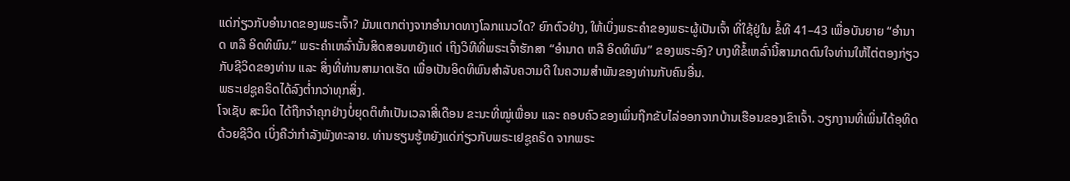ແດ່ກ່ຽວກັບອຳນາດຂອງພຣະເຈົ້າ? ມັນແຕກຕ່າງຈາກອຳນາດທາງໂລກແນວໃດ? ຍົກຕົວຢ່າງ, ໃຫ້ເບິ່ງພຣະຄຳຂອງພຣະຜູ້ເປັນເຈົ້າ ທີ່ໃຊ້ຢູ່ໃນ ຂໍ້ທີ 41–43 ເພື່ອບັນຍາຍ “ອຳນາດ ຫລື ອິດທິພົນ.” ພຣະຄຳເຫລົ່ານັ້ນສິດສອນຫຍັງແດ່ ເຖິງວິທີທີ່ພຣະເຈົ້າຮັກສາ “ອຳນາດ ຫລື ອິດທິພົນ” ຂອງພຣະອົງ? ບາງທີຂໍ້ເຫລົ່ານີ້ສາມາດດົນໃຈທ່ານໃຫ້ໄຕ່ຕອງກ່ຽວກັບຊີວິດຂອງທ່ານ ແລະ ສິ່ງທີ່ທ່ານສາມາດເຮັດ ເພື່ອເປັນອິດທິພົນສຳລັບຄວາມດີ ໃນຄວາມສຳພັນຂອງທ່ານກັບຄົນອື່ນ.
ພຣະເຢຊູຄຣິດໄດ້ລົງຕ່ຳກວ່າທຸກສິ່ງ.
ໂຈເຊັບ ສະມິດ ໄດ້ຖືກຈຳຄຸກຢ່າງບໍ່ຍຸດຕິທຳເປັນເວລາສີ່ເດືອນ ຂະນະທີ່ໝູ່ເພື່ອນ ແລະ ຄອບຄົວຂອງເພິ່ນຖືກຂັບໄລ່ອອກຈາກບ້ານເຮືອນຂອງເຂົາເຈົ້າ. ວຽກງານທີ່ເພິ່ນໄດ້ອຸທິດດ້ວຍຊີວິດ ເບິ່ງຄືວ່າກຳລັງພັງທະລາຍ. ທ່ານຮຽນຮູ້ຫຍັງແດ່ກ່ຽວກັບພຣະເຢຊູຄຣິດ ຈາກພຣະ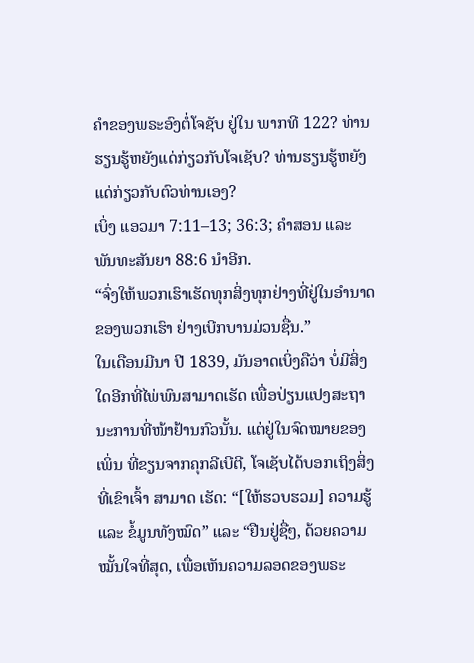ຄຳຂອງພຣະອົງຕໍ່ໂຈຊັບ ຢູ່ໃນ ພາກທີ 122? ທ່ານຮຽນຮູ້ຫຍັງແດ່ກ່ຽວກັບໂຈເຊັບ? ທ່ານຮຽນຮູ້ຫຍັງແດ່ກ່ຽວກັບຕົວທ່ານເອງ?
ເບິ່ງ ແອວມາ 7:11–13; 36:3; ຄຳສອນ ແລະ ພັນທະສັນຍາ 88:6 ນຳອີກ.
“ຈົ່ງໃຫ້ພວກເຮົາເຮັດທຸກສິ່ງທຸກຢ່າງທີ່ຢູ່ໃນອຳນາດຂອງພວກເຮົາ ຢ່າງເບີກບານມ່ວນຊື່ນ.”
ໃນເດືອນມີນາ ປີ 1839, ມັນອາດເບິ່ງຄືວ່າ ບໍ່ມີສິ່ງໃດອີກທີ່ໄພ່ພົນສາມາດເຮັດ ເພື່ອປ່ຽນແປງສະຖານະການທີ່ໜ້າຢ້ານກົວນັ້ນ. ແຕ່ຢູ່ໃນຈົດໝາຍຂອງເພິ່ນ ທີ່ຂຽນຈາກຄຸກລີເບີຕີ, ໂຈເຊັບໄດ້ບອກເຖິງສິ່ງທີ່ເຂົາເຈົ້າ ສາມາດ ເຮັດ: “[ໃຫ້ຮວບຮວມ] ຄວາມຮູ້ ແລະ ຂໍ້ມູນທັງໝົດ” ແລະ “ຢືນຢູ່ຊື່ໆ, ດ້ວຍຄວາມໝັ້ນໃຈທີ່ສຸດ, ເພື່ອເຫັນຄວາມລອດຂອງພຣະ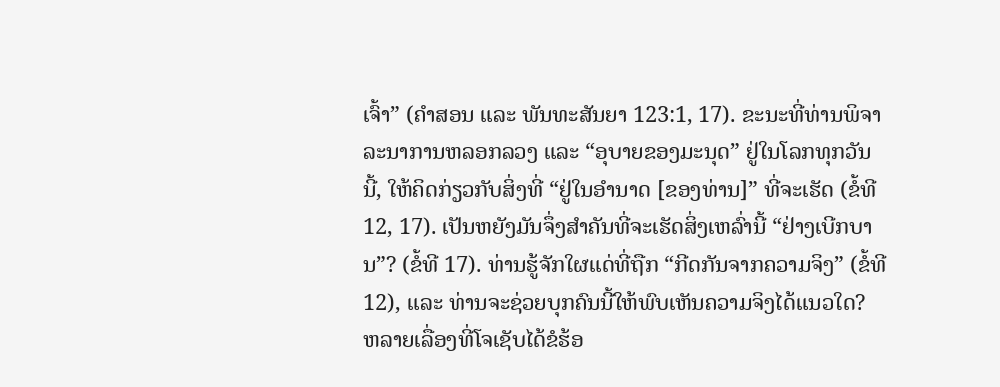ເຈົ້າ” (ຄຳສອນ ແລະ ພັນທະສັນຍາ 123:1, 17). ຂະນະທີ່ທ່ານພິຈາລະນາການຫລອກລວງ ແລະ “ອຸບາຍຂອງມະນຸດ” ຢູ່ໃນໂລກທຸກວັນນີ້, ໃຫ້ຄິດກ່ຽວກັບສິ່ງທີ່ “ຢູ່ໃນອຳນາດ [ຂອງທ່ານ]” ທີ່ຈະເຮັດ (ຂໍ້ທີ 12, 17). ເປັນຫຍັງມັນຈຶ່ງສຳຄັນທີ່ຈະເຮັດສິ່ງເຫລົ່ານີ້ “ຢ່າງເບີກບານ”? (ຂໍ້ທີ 17). ທ່ານຮູ້ຈັກໃຜແດ່ທີ່ຖືກ “ກີດກັນຈາກຄວາມຈິງ” (ຂໍ້ທີ 12), ແລະ ທ່ານຈະຊ່ວຍບຸກຄົນນີ້ໃຫ້ພົບເຫັນຄວາມຈິງໄດ້ແນວໃດ?
ຫລາຍເລື່ອງທີ່ໂຈເຊັບໄດ້ຂໍຮ້ອ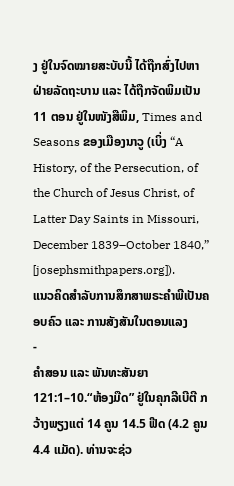ງ ຢູ່ໃນຈົດໝາຍສະບັບນີ້ ໄດ້ຖືກສົ່ງໄປຫາຝ່າຍລັດຖະບານ ແລະ ໄດ້ຖືກຈັດພິມເປັນ 11 ຕອນ ຢູ່ໃນໜັງສືພິມ, Times and Seasons ຂອງເມືອງນາວູ (ເບິ່ງ “A History, of the Persecution, of the Church of Jesus Christ, of Latter Day Saints in Missouri, December 1839–October 1840,” [josephsmithpapers.org]).
ແນວຄິດສຳລັບການສຶກສາພຣະຄຳພີເປັນຄອບຄົວ ແລະ ການສັງສັນໃນຕອນແລງ
-
ຄຳສອນ ແລະ ພັນທະສັນຍາ 121:1–10.“ຫ້ອງມືດ” ຢູ່ໃນຄຸກລີເບີຕີ ກວ້າງພຽງແຕ່ 14 ຄູນ 14.5 ຟີດ (4.2 ຄູນ 4.4 ແມັດ). ທ່ານຈະຊ່ວ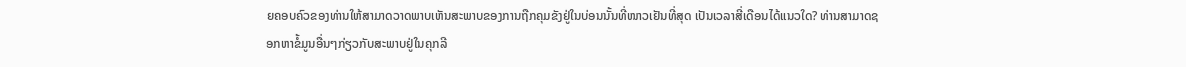ຍຄອບຄົວຂອງທ່ານໃຫ້ສາມາດວາດພາບເຫັນສະພາບຂອງການຖືກຄຸມຂັງຢູ່ໃນບ່ອນນັ້ນທີ່ໜາວເຢັນທີ່ສຸດ ເປັນເວລາສີ່ເດືອນໄດ້ແນວໃດ? ທ່ານສາມາດຊອກຫາຂໍ້ມູນອື່ນໆກ່ຽວກັບສະພາບຢູ່ໃນຄຸກລີ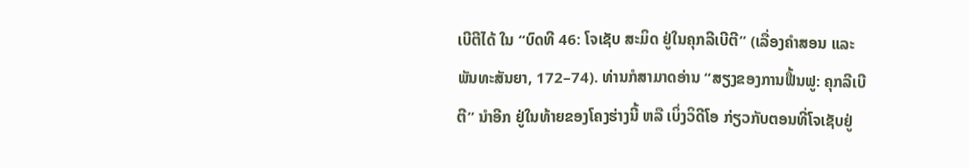ເບີຕີໄດ້ ໃນ “ບົດທີ 46: ໂຈເຊັບ ສະມິດ ຢູ່ໃນຄຸກລີເບີຕີ” (ເລື່ອງຄຳສອນ ແລະ ພັນທະສັນຍາ, 172–74). ທ່ານກໍສາມາດອ່ານ “ສຽງຂອງການຟື້ນຟູ: ຄຸກລີເບີຕີ” ນຳອີກ ຢູ່ໃນທ້າຍຂອງໂຄງຮ່າງນີ້ ຫລື ເບິ່ງວິດີໂອ ກ່ຽວກັບຕອນທີ່ໂຈເຊັບຢູ່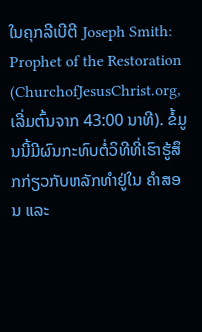ໃນຄຸກລີເບີຕີ Joseph Smith: Prophet of the Restoration (ChurchofJesusChrist.org, ເລີ່ມຕົ້ນຈາກ 43:00 ນາທີ). ຂໍ້ມູນນີ້ມີຜົນກະທົບຕໍ່ວິທີທີ່ເຮົາຮູ້ສຶກກ່ຽວກັບຫລັກທຳຢູ່ໃນ ຄຳສອນ ແລະ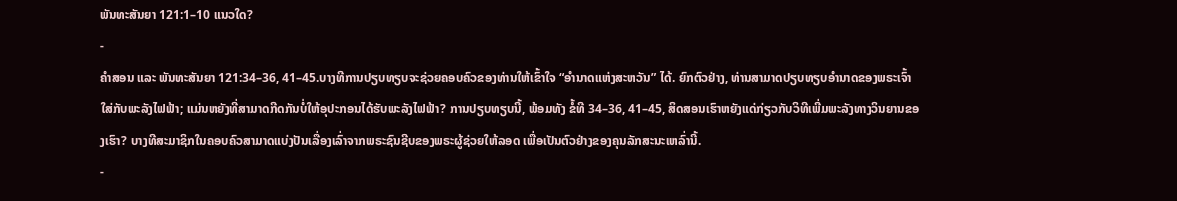ພັນທະສັນຍາ 121:1–10 ແນວໃດ?
-
ຄຳສອນ ແລະ ພັນທະສັນຍາ 121:34–36, 41–45.ບາງທີການປຽບທຽບຈະຊ່ວຍຄອບຄົວຂອງທ່ານໃຫ້ເຂົ້າໃຈ “ອຳນາດແຫ່ງສະຫວັນ” ໄດ້. ຍົກຕົວຢ່າງ, ທ່ານສາມາດປຽບທຽບອຳນາດຂອງພຣະເຈົ້າໃສ່ກັບພະລັງໄຟຟ້າ; ແມ່ນຫຍັງທີ່ສາມາດກີດກັນບໍ່ໃຫ້ອຸປະກອນໄດ້ຮັບພະລັງໄຟຟ້າ? ການປຽບທຽບນີ້, ພ້ອມທັງ ຂໍ້ທີ 34–36, 41–45, ສິດສອນເຮົາຫຍັງແດ່ກ່ຽວກັບວິທີເພີ່ມພະລັງທາງວິນຍານຂອງເຮົາ? ບາງທີສະມາຊິກໃນຄອບຄົວສາມາດແບ່ງປັນເລື່ອງເລົ່າຈາກພຣະຊົນຊີບຂອງພຣະຜູ້ຊ່ວຍໃຫ້ລອດ ເພື່ອເປັນຕົວຢ່າງຂອງຄຸນລັກສະນະເຫລົ່ານີ້.
-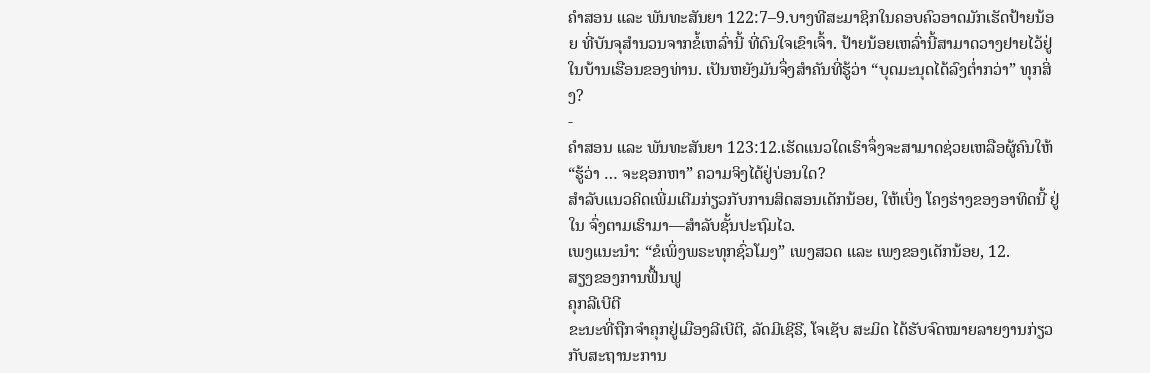ຄຳສອນ ແລະ ພັນທະສັນຍາ 122:7–9.ບາງທີສະມາຊິກໃນຄອບຄົວອາດມັກເຮັດປ້າຍນ້ອຍ ທີ່ບັນຈຸສຳນວນຈາກຂໍ້ເຫລົ່ານີ້ ທີ່ດົນໃຈເຂົາເຈົ້າ. ປ້າຍນ້ອຍເຫລົ່ານີ້ສາມາດວາງຢາຍໄວ້ຢູ່ໃນບ້ານເຮືອນຂອງທ່ານ. ເປັນຫຍັງມັນຈຶ່ງສຳຄັນທີ່ຮູ້ວ່າ “ບຸດມະນຸດໄດ້ລົງຕ່ຳກວ່າ” ທຸກສິ່ງ?
-
ຄຳສອນ ແລະ ພັນທະສັນຍາ 123:12.ເຮັດແນວໃດເຮົາຈຶ່ງຈະສາມາດຊ່ວຍເຫລືອຜູ້ຄົນໃຫ້ “ຮູ້ວ່າ … ຈະຊອກຫາ” ຄວາມຈິງໄດ້ຢູ່ບ່ອນໃດ?
ສຳລັບແນວຄິດເພີ່ມເຕີມກ່ຽວກັບການສິດສອນເດັກນ້ອຍ, ໃຫ້ເບິ່ງ ໂຄງຮ່າງຂອງອາທິດນີ້ ຢູ່ໃນ ຈົ່ງຕາມເຮົາມາ—ສຳລັບຊັ້ນປະຖົມໄວ.
ເພງແນະນຳ: “ຂໍເພິ່ງພຣະທຸກຊົ່ວໂມງ” ເພງສວດ ແລະ ເພງຂອງເດັກນ້ອຍ, 12.
ສຽງຂອງການຟື້ນຟູ
ຄຸກລີເບີຕີ
ຂະນະທີ່ຖືກຈຳຄຸກຢູ່ເມືອງລີເບີຕີ, ລັດມີເຊີຣີ, ໂຈເຊັບ ສະມິດ ໄດ້ຮັບຈົດໝາຍລາຍງານກ່ຽວກັບສະຖານະການ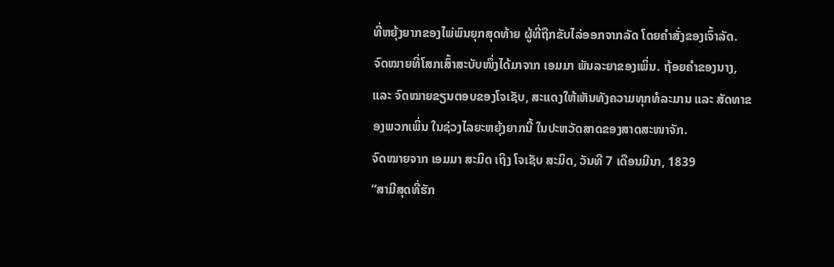ທີ່ຫຍຸ້ງຍາກຂອງໄພ່ພົນຍຸກສຸດທ້າຍ ຜູ້ທີ່ຖືກຂັບໄລ່ອອກຈາກລັດ ໂດຍຄຳສັ່ງຂອງເຈົ້າລັດ. ຈົດໝາຍທີ່ໂສກເສົ້າສະບັບໜຶ່ງໄດ້ມາຈາກ ເອມມາ ພັນລະຍາຂອງເພິ່ນ. ຖ້ອຍຄຳຂອງນາງ, ແລະ ຈົດໝາຍຂຽນຕອບຂອງໂຈເຊັບ, ສະແດງໃຫ້ເຫັນທັງຄວາມທຸກທໍລະມານ ແລະ ສັດທາຂອງພວກເພິ່ນ ໃນຊ່ວງໄລຍະຫຍຸ້ງຍາກນີ້ ໃນປະຫວັດສາດຂອງສາດສະໜາຈັກ.
ຈົດໝາຍຈາກ ເອມມາ ສະມິດ ເຖິງ ໂຈເຊັບ ສະມິດ, ວັນທີ 7 ເດືອນມີນາ, 1839
“ສາມີສຸດທີ່ຮັກ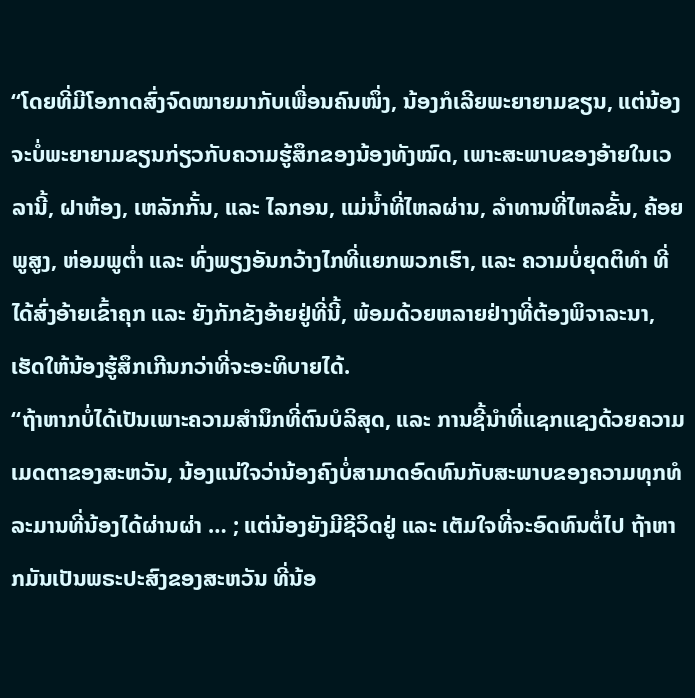“ໂດຍທີ່ມີໂອກາດສົ່ງຈົດໝາຍມາກັບເພື່ອນຄົນໜຶ່ງ, ນ້ອງກໍເລີຍພະຍາຍາມຂຽນ, ແຕ່ນ້ອງຈະບໍ່ພະຍາຍາມຂຽນກ່ຽວກັບຄວາມຮູ້ສຶກຂອງນ້ອງທັງໝົດ, ເພາະສະພາບຂອງອ້າຍໃນເວລານີ້, ຝາຫ້ອງ, ເຫລັກກັ້ນ, ແລະ ໄລກອນ, ແມ່ນ້ຳທີ່ໄຫລຜ່ານ, ລຳທານທີ່ໄຫລຂັ້ນ, ຄ້ອຍພູສູງ, ຫ່ອມພູຕ່ຳ ແລະ ທົ່ງພຽງອັນກວ້າງໄກທີ່ແຍກພວກເຮົາ, ແລະ ຄວາມບໍ່ຍຸດຕິທຳ ທີ່ໄດ້ສົ່ງອ້າຍເຂົ້າຄຸກ ແລະ ຍັງກັກຂັງອ້າຍຢູ່ທີ່ນີ້, ພ້ອມດ້ວຍຫລາຍຢ່າງທີ່ຕ້ອງພິຈາລະນາ, ເຮັດໃຫ້ນ້ອງຮູ້ສຶກເກີນກວ່າທີ່ຈະອະທິບາຍໄດ້.
“ຖ້າຫາກບໍ່ໄດ້ເປັນເພາະຄວາມສຳນຶກທີ່ຕົນບໍລິສຸດ, ແລະ ການຊີ້ນຳທີ່ແຊກແຊງດ້ວຍຄວາມເມດຕາຂອງສະຫວັນ, ນ້ອງແນ່ໃຈວ່ານ້ອງຄົງບໍ່ສາມາດອົດທົນກັບສະພາບຂອງຄວາມທຸກທໍລະມານທີ່ນ້ອງໄດ້ຜ່ານຜ່າ … ; ແຕ່ນ້ອງຍັງມີຊີວິດຢູ່ ແລະ ເຕັມໃຈທີ່ຈະອົດທົນຕໍ່ໄປ ຖ້າຫາກມັນເປັນພຣະປະສົງຂອງສະຫວັນ ທີ່ນ້ອ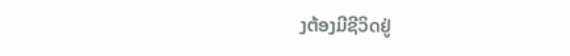ງຕ້ອງມີຊີວິດຢູ່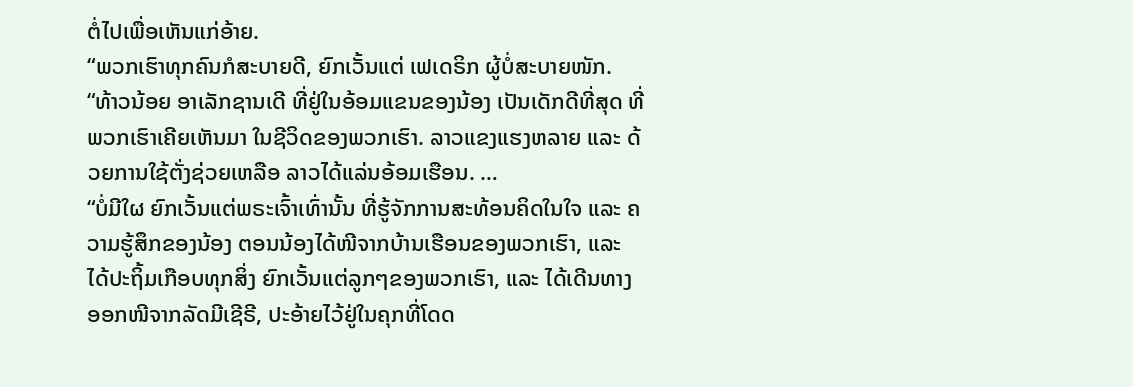ຕໍ່ໄປເພື່ອເຫັນແກ່ອ້າຍ.
“ພວກເຮົາທຸກຄົນກໍສະບາຍດີ, ຍົກເວັ້ນແຕ່ ເຟເດຣິກ ຜູ້ບໍ່ສະບາຍໜັກ.
“ທ້າວນ້ອຍ ອາເລັກຊານເດີ ທີ່ຢູ່ໃນອ້ອມແຂນຂອງນ້ອງ ເປັນເດັກດີທີ່ສຸດ ທີ່ພວກເຮົາເຄີຍເຫັນມາ ໃນຊີວິດຂອງພວກເຮົາ. ລາວແຂງແຮງຫລາຍ ແລະ ດ້ວຍການໃຊ້ຕັ່ງຊ່ວຍເຫລືອ ລາວໄດ້ແລ່ນອ້ອມເຮືອນ. …
“ບໍ່ມີໃຜ ຍົກເວັ້ນແຕ່ພຣະເຈົ້າເທົ່ານັ້ນ ທີ່ຮູ້ຈັກການສະທ້ອນຄິດໃນໃຈ ແລະ ຄວາມຮູ້ສຶກຂອງນ້ອງ ຕອນນ້ອງໄດ້ໜີຈາກບ້ານເຮືອນຂອງພວກເຮົາ, ແລະ ໄດ້ປະຖິ້ມເກືອບທຸກສິ່ງ ຍົກເວັ້ນແຕ່ລູກໆຂອງພວກເຮົາ, ແລະ ໄດ້ເດີນທາງອອກໜີຈາກລັດມີເຊີຣີ, ປະອ້າຍໄວ້ຢູ່ໃນຄຸກທີ່ໂດດ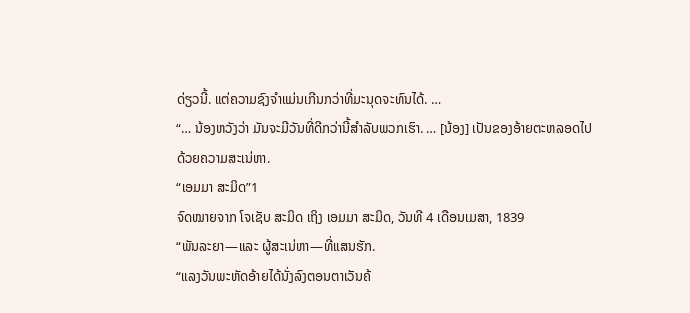ດ່ຽວນີ້. ແຕ່ຄວາມຊົງຈຳແມ່ນເກີນກວ່າທີ່ມະນຸດຈະທົນໄດ້. …
“… ນ້ອງຫວັງວ່າ ມັນຈະມີວັນທີ່ດີກວ່ານີ້ສຳລັບພວກເຮົາ. … [ນ້ອງ] ເປັນຂອງອ້າຍຕະຫລອດໄປດ້ວຍຄວາມສະເນ່ຫາ.
“ເອມມາ ສະມິດ”1
ຈົດໝາຍຈາກ ໂຈເຊັບ ສະມິດ ເຖິງ ເອມມາ ສະມິດ, ວັນທີ 4 ເດືອນເມສາ, 1839
“ພັນລະຍາ—ແລະ ຜູ້ສະເນ່ຫາ—ທີ່ແສນຮັກ.
“ແລງວັນພະຫັດອ້າຍໄດ້ນັ່ງລົງຕອນຕາເວັນຄ້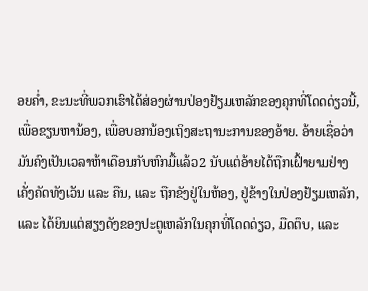ອຍຄ່ຳ, ຂະນະທີ່ພວກເຮົາໄດ້ສ່ອງຜ່ານປ່ອງຢ້ຽມເຫລັກຂອງຄຸກທີ່ໂດດດ່ຽວນີ້, ເພື່ອຂຽນຫານ້ອງ, ເພື່ອບອກນ້ອງເຖິງສະຖານະການຂອງອ້າຍ. ອ້າຍເຊື່ອວ່າ ມັນຄົງເປັນເວລາຫ້າເດືອນກັບຫົກມື້ແລ້ວ2 ນັບແຕ່ອ້າຍໄດ້ຖືກເຝົ້າຍາມຢ່າງເຄັ່ງຄັດທັງເວັນ ແລະ ຄືນ, ແລະ ຖືກຂັງຢູ່ໃນຫ້ອງ, ຢູ່ຂ້າງໃນປ່ອງຢ້ຽມເຫລັກ, ແລະ ໄດ້ຍິນແຕ່ສຽງດັງຂອງປະຕູເຫລັກໃນຄຸກທີ່ໂດດດ່ຽວ, ມືດຕຶບ, ແລະ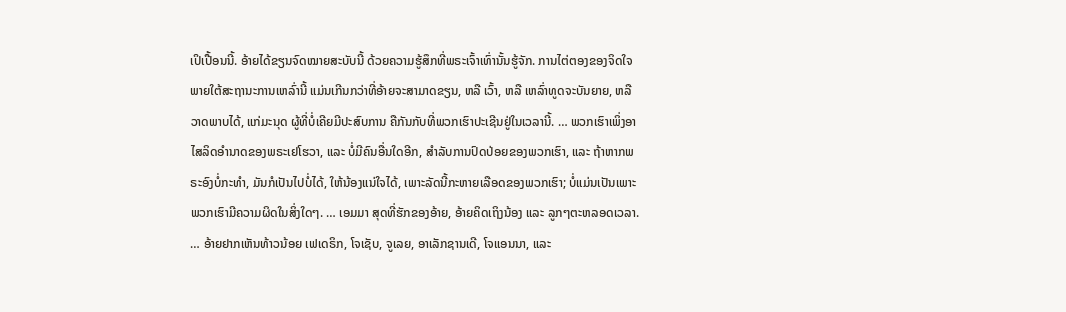ເປິເປື້ອນນີ້. ອ້າຍໄດ້ຂຽນຈົດໝາຍສະບັບນີ້ ດ້ວຍຄວາມຮູ້ສຶກທີ່ພຣະເຈົ້າເທົ່ານັ້ນຮູ້ຈັກ. ການໄຕ່ຕອງຂອງຈິດໃຈ ພາຍໃຕ້ສະຖານະການເຫລົ່ານີ້ ແມ່ນເກີນກວ່າທີ່ອ້າຍຈະສາມາດຂຽນ, ຫລື ເວົ້າ, ຫລື ເຫລົ່າທູດຈະບັນຍາຍ, ຫລື ວາດພາບໄດ້, ແກ່ມະນຸດ ຜູ້ທີ່ບໍ່ເຄີຍມີປະສົບການ ຄືກັນກັບທີ່ພວກເຮົາປະເຊີນຢູ່ໃນເວລານີ້. … ພວກເຮົາເພິ່ງອາໄສລິດອຳນາດຂອງພຣະເຢໂຮວາ, ແລະ ບໍ່ມີຄົນອື່ນໃດອີກ, ສຳລັບການປົດປ່ອຍຂອງພວກເຮົາ, ແລະ ຖ້າຫາກພຣະອົງບໍ່ກະທຳ, ມັນກໍເປັນໄປບໍ່ໄດ້, ໃຫ້ນ້ອງແນ່ໃຈໄດ້, ເພາະລັດນີ້ກະຫາຍເລືອດຂອງພວກເຮົາ; ບໍ່ແມ່ນເປັນເພາະພວກເຮົາມີຄວາມຜິດໃນສິ່ງໃດໆ. … ເອມມາ ສຸດທີ່ຮັກຂອງອ້າຍ, ອ້າຍຄິດເຖິງນ້ອງ ແລະ ລູກໆຕະຫລອດເວລາ. … ອ້າຍຢາກເຫັນທ້າວນ້ອຍ ເຟເດຣິກ, ໂຈເຊັບ, ຈູເລຍ, ອາເລັກຊານເດີ, ໂຈແອນນາ, ແລະ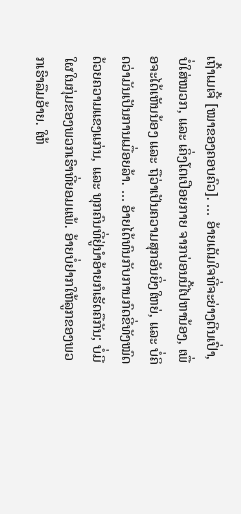ເຖົ້າເມເຈີ້ [ໝາຂອງຄອບຄົວ]. … ອ້າຍເຕັມໃຈທີ່ຈະຍ່າງຕີນເປົ່າ, ບໍ່ໃສ່ໝວກ, ແລະ ເຄິ່ງໂຕເປືອຍກາຍ ຈາກບ່ອນນີ້ໄປຫານ້ອງ, ເພື່ອຈະໄດ້ເຫັນນ້ອງ ແລະ ຖືວ່າເປັນຄວາມສຸກອັນຍິ່ງໃຫຍ່, ແລະ ບໍ່ຄິດວ່າມັນເປັນການເມື່ອຍລ້າ. … ອ້າຍໄດ້ທົນກັບການກົດຂີ່ທັງໝົດດ້ວຍຄວາມແຂງແກ່ນ, ແລະ ທຸກຄົນທີ່ຢູ່ນຳອ້າຍກໍເຮັດຄືກັນ; ບໍ່ມີໃຜໃນກຸ່ມຂອງພວກເຮົາທີ່ຍອມແພ້. ອ້າຍບໍ່ຢາກໃຫ້ລູກຂອງພວກເຮົາລືມອ້າຍ. ໃຫ້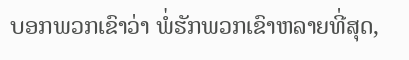ບອກພວກເຂົາວ່າ ພໍ່ຮັກພວກເຂົາຫລາຍທີ່ສຸດ,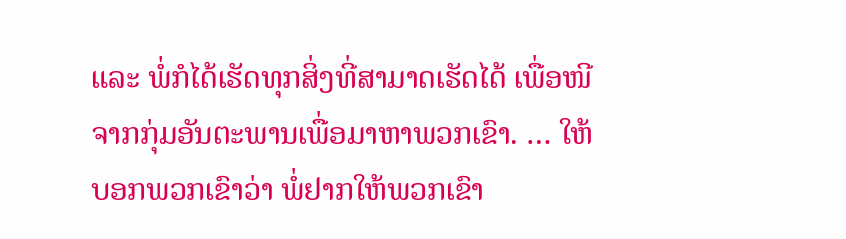ແລະ ພໍ່ກໍໄດ້ເຮັດທຸກສິ່ງທີ່ສາມາດເຮັດໄດ້ ເພື່ອໜີຈາກກຸ່ມອັນຕະພານເພື່ອມາຫາພວກເຂົາ. … ໃຫ້ບອກພວກເຂົາວ່າ ພໍ່ຢາກໃຫ້ພວກເຂົາ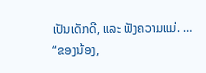ເປັນເດັກດີ, ແລະ ຟັງຄວາມແມ່. …
“ຂອງນ້ອງ,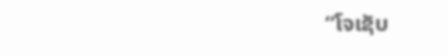“ໂຈເຊັບ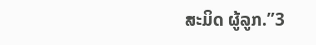ສະມິດ ຜູ້ລູກ.”3